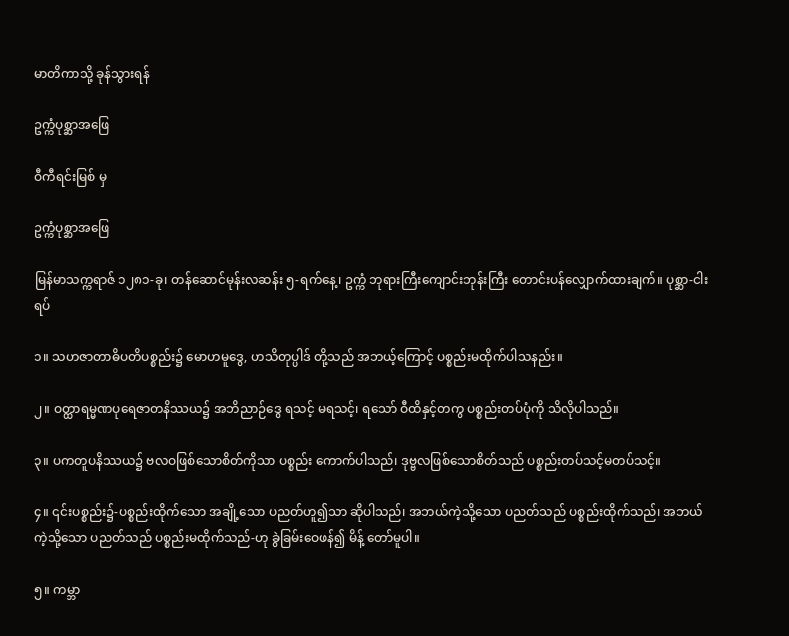မာတိကာသို့ ခုန်သွားရန်

ဥက္ကံပုစ္ဆာအဖြေ

ဝီကီရင်းမြစ် မှ

ဥက္ကံပုစ္ဆာအဖြေ

မြန်မာသက္ကရာဇ် ၁၂၈၁-ခု၊ တန်ဆောင်မုန်းလဆန်း ၅-ရက်နေ့၊ ဥက္ကံ ဘုရားကြီးကျောင်းဘုန်းကြီး တောင်းပန်လျှောက်ထားချက်။ ပုစ္ဆာ-ငါးရပ်

၁။ သဟဇာတာဓိပတိပစ္စည်း၌ မောဟမူဒွေ, ဟသိတုပ္ပါဒ် တို့သည် အဘယ့်ကြောင့် ပစ္စည်းမထိုက်ပါသနည်း။

၂။ ဝတ္ထာရမ္မဏပုရေဇာတနိဿယ၌ အဘိညာဉ်ဒွေ ရသင့် မရသင့်၊ ရသော် ဝီထိနှင့်တကွ ပစ္စည်းတပ်ပုံကို သိလိုပါသည်။

၃။ ပကတူပနိဿယ၌ ဗလဝဖြစ်သောစိတ်ကိုသာ ပစ္စည်း ကောက်ပါသည်၊ ဒုဗ္ဗလဖြစ်သောစိတ်သည် ပစ္စည်းတပ်သင့်မတပ်သင့်။

၄။ ၎င်းပစ္စည်း၌-ပစ္စည်းထိုက်သော အချို့သော ပညတ်ဟူ၍သာ ဆိုပါသည်၊ အဘယ်ကဲ့သို့သော ပညတ်သည် ပစ္စည်းထိုက်သည်၊ အဘယ် ကဲ့သို့သော ပညတ်သည် ပစ္စည်းမထိုက်သည်-ဟု ခွဲခြမ်းဝေဖန်၍ မိန့် တော်မူပါ။

၅။ ကမ္ဘာ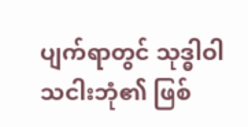ပျက်ရာတွင် သုဒ္ဓါဝါသငါးဘုံ၏ ဖြစ်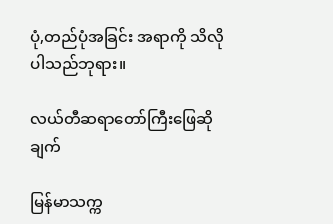ပုံ,တည်ပုံအခြင်း အရာကို သိလိုပါသည်ဘုရား။

လယ်တီဆရာတော်ကြီးဖြေဆိုချက်

မြန်မာသက္က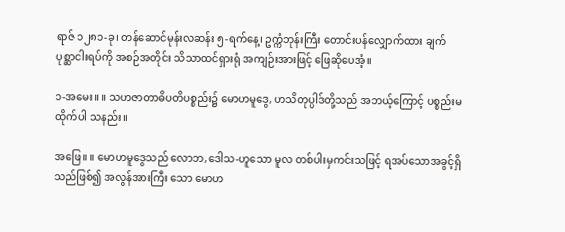ရာဇ် ၁၂၈၁-ခု၊ တန်ဆောင်မုန်းလဆန်း ၅-ရက်နေ့၊ ဥက္ကံဘုန်းကြီး တောင်းပန်လျှောက်ထား ချက် ပုစ္ဆာငါးရပ်ကို အစဉ်အတိုင်း သိသာထင်ရှားရုံ အကျဉ်းအားဖြင့် ဖြေဆိုပေအံ့။

၁-အမေး။ ။ သဟဇာတာဓိပတိပစ္စည်း၌ မောဟမူဒွေ, ဟသိတုပ္ပါဒ်တို့သည် အဘယ့်ကြောင့် ပစ္စည်းမထိုက်ပါ သနည်း။

အဖြေ။ ။ မောဟမူဒွေသည် လောဘ,ဒေါသ-ဟူသော မူလ တစ်ပါးမှကင်းသဖြင့် ရအပ်သောအခွင့်ရှိ သည်ဖြစ်၍ အလွန်အားကြီး သော မောဟ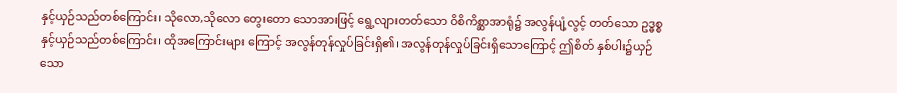နှင့်ယှဉ်သည်တစ်ကြောင်း၊ သိုလော,သိုလော တွေးတော သောအားဖြင့် ရွေ့လျားတတ်သော ဝိစိကိစ္ဆာအာရုံ၌ အလွန်ပျံ့လွင့် တတ်သော ဥဒ္ဓစ္စနှင့်ယှဉ်သည်တစ်ကြောင်း၊ ထိုအကြောင်းများ ကြောင့် အလွန်တုန်လှုပ်ခြင်းရှိ၏၊ အလွန်တုန်လှုပ်ခြင်းရှိသောကြောင့် ဤစိတ် နှစ်ပါး၌ယှဉ်သော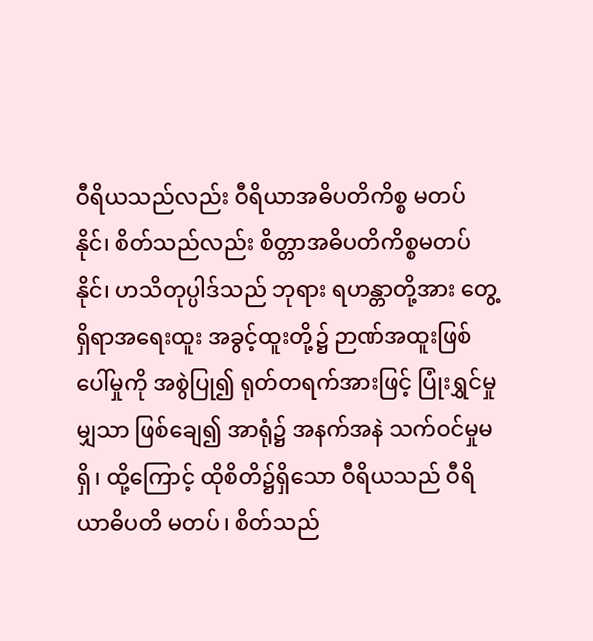ဝီရိယသည်လည်း ဝီရိယာအဓိပတိကိစ္စ မတပ်နိုင်၊ စိတ်သည်လည်း စိတ္တာအဓိပတိကိစ္စမတပ်နိုင်၊ ဟသိတုပ္ပါဒ်သည် ဘုရား ရဟန္တာတို့အား တွေ့ရှိရာအရေးထူး အခွင့်ထူးတို့၌ ဉာဏ်အထူးဖြစ် ပေါ်မှုကို အစွဲပြု၍ ရုတ်တရက်အားဖြင့် ပြုံးရွှင်မှုမျှသာ ဖြစ်ချေ၍ အာရုံ၌ အနက်အနဲ သက်ဝင်မှုမရှိ၊ ထို့ကြောင့် ထိုစိတိ၌ရှိသော ဝီရိယသည် ဝီရိယာဓိပတိ မတပ်၊ စိတ်သည်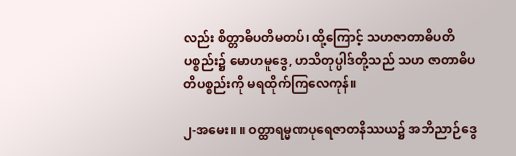လည်း စိတ္တာဓိပတိမတပ်၊ ထို့ကြောင့် သဟဇာတာဓိပတိပစ္စည်း၌ မောဟမူဒွေ, ဟသိတုပ္ပါဒ်တို့သည် သဟ ဇာတာဓိပတိပစ္စည်းကို မရထိုက်ကြလေကုန်။

၂-အမေး။ ။ ဝတ္ထာရမ္မဏပုရေဇာတနိဿယ၌ အဘိညာဉ်ဒွေ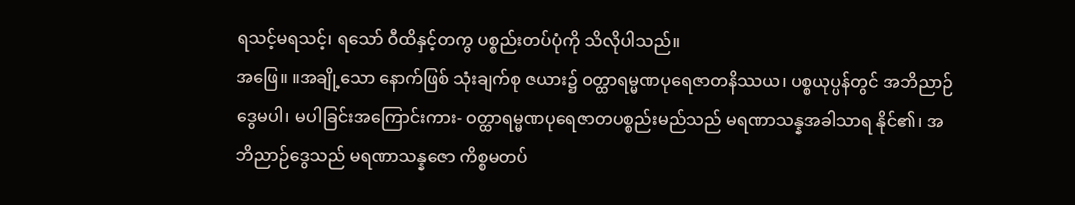ရသင့်မရသင့်၊ ရသော် ဝီထိနှင့်တကွ ပစ္စည်းတပ်ပုံကို သိလိုပါသည်။
အဖြေ။ ။အချို့သော နောက်ဖြစ် သုံးချက်စု ဇယား၌ ဝတ္ထာရမ္မဏပုရေဇာတနိဿယ၊ ပစ္စယုပ္ပန်တွင် အဘိညာဉ်ဒွေမပါ၊ မပါခြင်းအကြောင်းကား- ဝတ္ထာရမ္မဏပုရေဇာတပစ္စည်းမည်သည် မရဏာသန္နအခါသာရ နိုင်၏၊ အဘိညာဉ်ဒွေသည် မရဏာသန္နဇော ကိစ္စမတပ်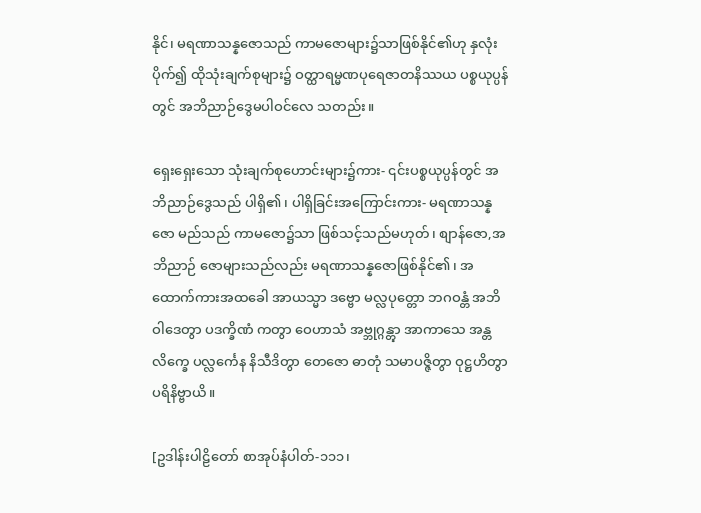နိုင်၊ မရဏာသန္နဇောသည် ကာမဇောများ၌သာဖြစ်နိုင်၏ဟု နှလုံးပိုက်၍ ထိုသုံးချက်စုများ၌ ဝတ္ထာရမ္မဏပုရေဇာတနိဿယ ပစ္စယုပ္ပန်တွင် အဘိညာဉ်ဒွေမပါဝင်လေ သတည်း။

ရှေးရှေးသော သုံးချက်စုဟောင်းများ၌ကား- ၎င်းပစ္စယုပ္ပန်တွင် အဘိညာဉ်ဒွေသည် ပါရှိ၏၊ ပါရှိခြင်းအကြောင်းကား- မရဏာသန္နဇော မည်သည် ကာမဇော၌သာ ဖြစ်သင့်သည်မဟုတ်၊ စျာန်ဇော,အဘိညာဉ် ဇောများသည်လည်း မရဏာသန္နဇောဖြစ်နိုင်၏၊ အထောက်ကားအထခေါ အာယသ္မာ ဒဗ္ဗော မလ္လပုတ္တော ဘဂဝန္တံ အဘိဝါဒေတွာ ပဒက္ခိဏံ ကတွာ ဝေဟာသံ အဗ္ဘုဂ္ဂန္တွာ အာကာသေ အန္တလိက္ခေ ပလ္လင်္ကေန နိသီဒိတွာ တေဇော ဓာတုံ သမာပဇ္ဇိတွာ ဝုဋ္ဌဟိတွာ ပရိနိဗ္ဗာယိ။

[ဥဒါန်းပါဠိတော် စာအုပ်နံပါတ်-၁၁၁၊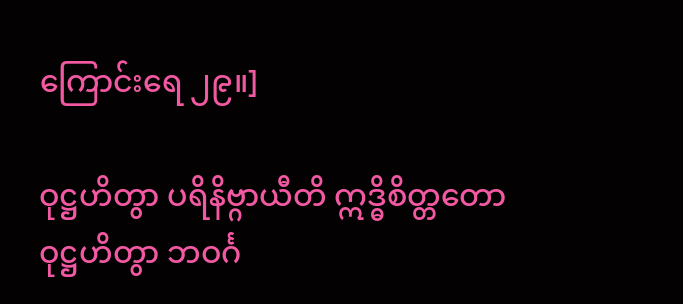ကြောင်းရေ ၂၉။]

ဝုဋ္ဌဟိတွာ ပရိနိဗ္ဂာယီတိ ဣဒ္ဓိစိတ္တတော ဝုဋ္ဌဟိတွာ ဘဝင်္ဂ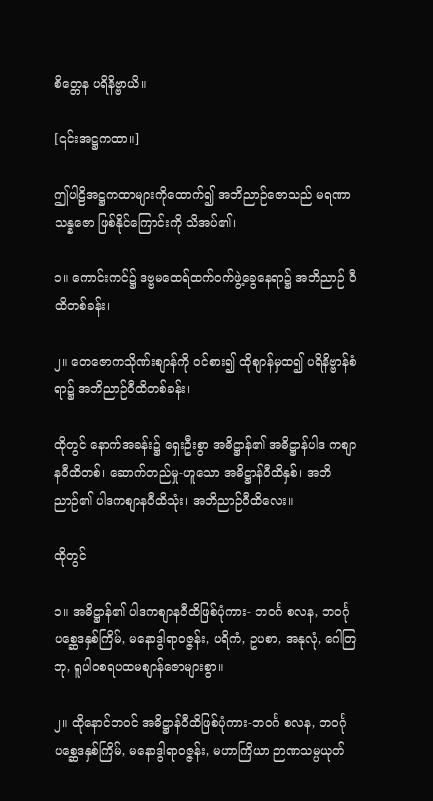စိတ္တေန ပရိနိဗ္ဗာယိ။

[၎င်းအဋ္ဌကထာ။]

ဤပါဠိအဋ္ဌကထာများကိုထောက်၍ အဘိညာဉ်ဇောသည် မရဏာသန္နဇော ဖြစ်နိုင်ကြောင်းကို သိအပ်၏၊

၁။ ကောင်းကင်၌ ဒဗ္ဗမထေရ်ထက်ဝက်ဖွဲ့ခွေနေရာ၌ အဘိညာဉ် ဝီထိတစ်ခန်း၊

၂။ တေဇောကသိုဏ်းစျာန်ကို ဝင်စား၍ ထိုစျာန်မှထ၍ ပရိနိဗ္ဗာန်စံရာ၌ အဘိညာဉ်ဝီထိတစ်ခန်း၊

ထိုတွင် နောက်အခန်း၌ ရှေးဦးစွာ အဓိဋ္ဌာန်၏ အဓိဋ္ဌာန်ပါဒ ကစျာနဝီထိတစ်၊ ဆောက်တည်မှု-ဟူသော အဓိဋ္ဌာန်ဝီထိနှစ်၊ အဘိညာဉ်၏ ပါဒကစျာနဝီထိသုံး၊ အဘိညာဉ်ဝီထိလေး။

ထိုတွင်

၁။ အဓိဋ္ဌာန်၏ ပါဒကစျာနဝီထိဖြစ်ပုံကား- ဘဝင်္ဂ စလန, ဘဝင်္ဂုပစ္ဆေဒနှစ်ကြိမ်, မနောဒွါရာဝဇ္ဇန်း, ပရိကံ, ဥပစာ, အနုလုံ, ဂေါတြဘု, ရူပါဝစရပထမစျာန်ဇောများစွာ။

၂။ ထိုနောင်ဘဝင် အဓိဋ္ဌာန်ဝီထိဖြစ်ပုံကား-ဘဝင်္ဂ စလန, ဘဝင်္ဂုပစ္ဆေဒနှစ်ကြိမ်, မနောဒွါရာဝဇ္ဇန်း, မဟာကြိယာ ဉာဏသမ္ပယုတ်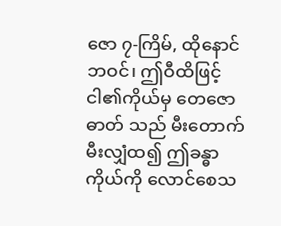ဇော ၇-ကြိမ်, ထိုနောင်ဘဝင်၊ ဤဝီထိဖြင့် ငါ၏ကိုယ်မှ တေဇောဓာတ် သည် မီးတောက်မီးလျှံထ၍ ဤခန္ဓာကိုယ်ကို လောင်စေသ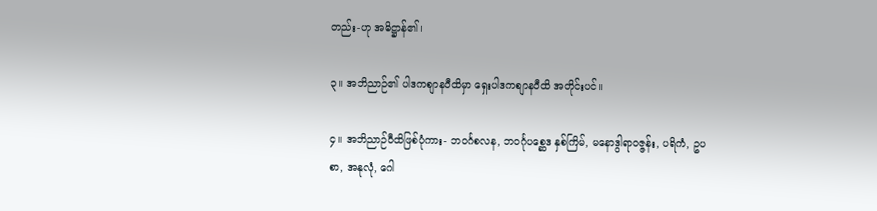တည်း-ဟု အဓိဋ္ဌာန်၏၊

၃။ အဘိညာဉ်၏ ပါဒကစျာနဝီထိမှာ ရှေးပါဒကစျာနဝီထိ အတိုင်းပင်။

၄။ အဘိညာဉ်ဝီထိဖြစ်ပုံကား- ဘဝင်္ဂစလန, ဘဝင်္ဂုပစ္ဆေဒ နှစ်ကြိမ်, မနောဒွါရာဝဇ္ဇန်း, ပရိကံ, ဥပစာ, အနုလုံ, ဂေါ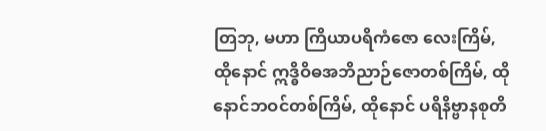တြဘု, မဟာ ကြိယာပရိကံဇော လေးကြိမ်, ထိုနောင် ဣဒ္ဓိဝိဓအဘိညာဉ်ဇောတစ်ကြိမ်, ထိုနောင်ဘဝင်တစ်ကြိမ်, ထိုနောင် ပရိနိဗ္ဗာနစုတိ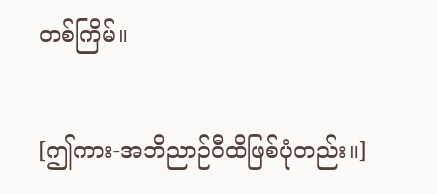တစ်ကြိမ်။

[ဤကား-အဘိညာဉ်ဝီထိဖြစ်ပုံတည်း။]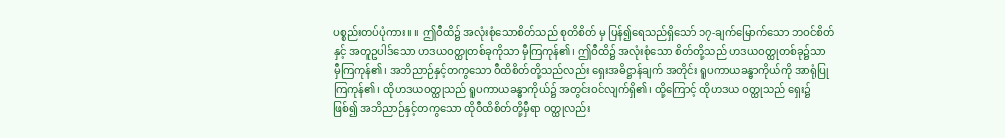ပစ္စည်းတပ်ပုံကား။ ။ ဤဝီထိ၌ အလုံးစုံသောစိတ်သည် စုတိစိတ် မှ ပြန်၍ရေသည်ရှိသော် ၁၇-ချက်မြောက်သော ဘဝင်စိတ်နှင့် အတူဥပါဒ်သော ဟဒယဝတ္ထုတစ်ခုကိုသာ မှီကြကုန်၏၊ ဤဝီထိ၌ အလုံးစုံသော စိတ်တို့သည် ဟဒယဝတ္ထုတစ်ခု၌သာ မှီကြကုန်၏၊ အဘိညာဉ်နှင့်တကွသော ဝီထိစိတ်တို့သည်လည်း ရှေးအဓိဋ္ဌာန်ချက် အတိုင်း ရူပကာယခန္ဓာကိုယ်ကို အာရုံပြုကြကုန်၏၊ ထိုဟဒယဝတ္ထုသည် ရူပကာယခန္ဓာကိုယ်၌ အတွင်းဝင်လျက်ရှိ၏၊ ထို့ကြောင့် ထိုဟဒယ ဝတ္ထုသည် ရှေး၌ဖြစ်၍ အဘိညာဉ်နှင့်တကွသော ထိုဝီထိစိတ်တို့မှီရာ ဝတ္ထုလည်း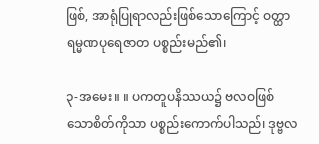ဖြစ်, အာရုံပြုရာလည်းဖြစ်သောကြောင့် ဝတ္ထာရမ္မဏပုရေဇာတ ပစ္စည်းမည်၏၊

၃-အမေး။ ။ ပကတူပနိဿယ၌ ဗလဝဖြစ်သောစိတ်ကိုသာ ပစ္စည်းကောက်ပါသည်၊ ဒုဗ္ဗလ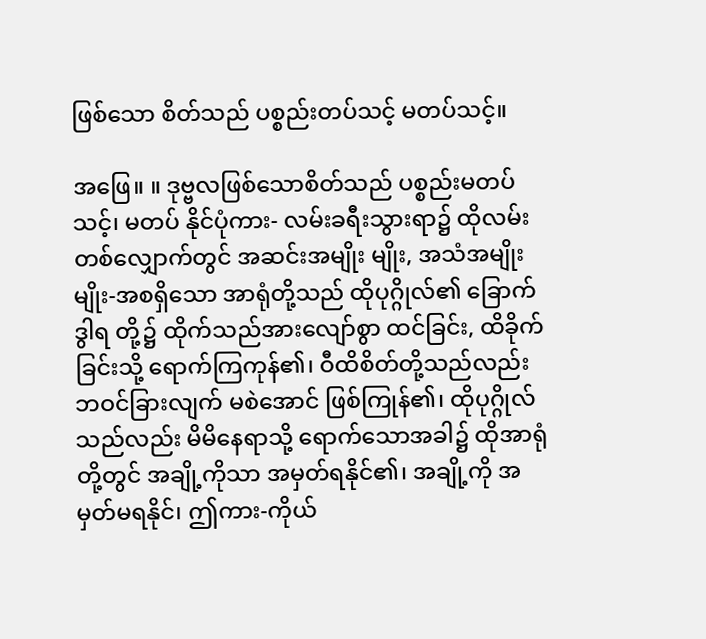ဖြစ်သော စိတ်သည် ပစ္စည်းတပ်သင့် မတပ်သင့်။

အဖြေ။ ။ ဒုဗ္ဗလဖြစ်သောစိတ်သည် ပစ္စည်းမတပ်သင့်၊ မတပ် နိုင်ပုံကား- လမ်းခရီးသွားရာ၌ ထိုလမ်းတစ်လျှောက်တွင် အဆင်းအမျိုး မျိုး, အသံအမျိုးမျိုး-အစရှိသော အာရုံတို့သည် ထိုပုဂ္ဂိုလ်၏ ခြောက်ဒွါရ တို့၌ ထိုက်သည်အားလျော်စွာ ထင်ခြင်း, ထိခိုက်ခြင်းသို့ ရောက်ကြကုန်၏၊ ဝီထိစိတ်တို့သည်လည်း ဘဝင်ခြားလျက် မစဲအောင် ဖြစ်ကြုန်၏၊ ထိုပုဂ္ဂိုလ်သည်လည်း မိမိနေရာသို့ ရောက်သောအခါ၌ ထိုအာရုံတို့တွင် အချို့ကိုသာ အမှတ်ရနိုင်၏၊ အချို့ကို အမှတ်မရနိုင်၊ ဤကား-ကိုယ်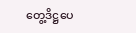တွေ့ဒိဋ္ဌပေ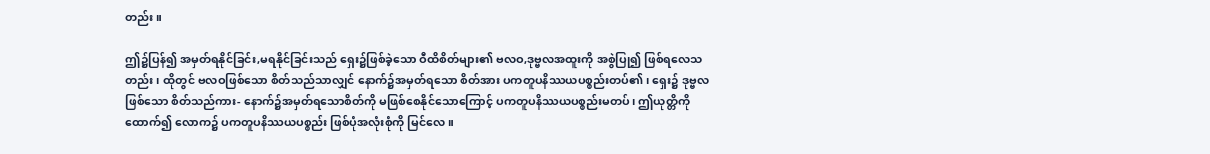တည်း။

ဤ၌ပြန်၍ အမှတ်ရနိုင်ခြင်း,မရနိုင်ခြင်းသည် ရှေး၌ဖြစ်ခဲ့သော ဝီထိစိတ်များ၏ ဗလဝ,ဒုဗ္ဗလအထူးကို အစွဲပြု၍ ဖြစ်ရလေသတည်း၊ ထိုတွင် ဗလဝဖြစ်သော စိတ်သည်သာလျှင် နောက်၌အမှတ်ရသော စိတ်အား ပကတူပနိဿယပစ္စည်းတပ်၏၊ ရှေး၌ ဒုဗ္ဗလဖြစ်သော စိတ်သည်ကား- နောက်၌အမှတ်ရသောစိတ်ကို မဖြစ်စေနိုင်သောကြောင့် ပကတူပနိဿယပစ္စည်းမတပ်၊ ဤယုတ္တိကိုထောက်၍ လောက၌ ပကတူပနိဿယပစ္စည်း ဖြစ်ပုံအလုံးစုံကို မြင်လေ။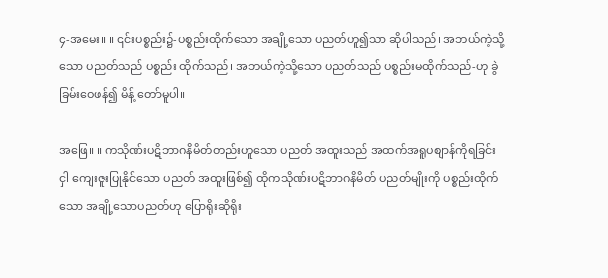၄-အမေး။ ။ ၎င်းပစ္စည်း၌-ပစ္စည်းထိုက်သော အချို့သော ပညတ်ဟူ၍သာ ဆိုပါသည်၊ အဘယ်ကဲ့သို့သော ပညတ်သည် ပစ္စည်း ထိုက်သည်၊ အဘယ်ကဲ့သို့သော ပညတ်သည် ပစ္စည်းမထိုက်သည်-ဟု ခွဲခြမ်းဝေဖန်၍ မိန့် တော်မူပါ။

အဖြေ။ ။ ကသိုဏ်းပဋိဘာဂနိမိတ်တည်းဟူသော ပညတ် အထူးသည် အထက်အရူပစျာန်ကိုရခြင်းငှါ ကျေးဇူးပြုနိုင်သော ပညတ် အထူးဖြစ်၍ ထိုကသိုဏ်းပဋိဘာဂနိမိတ် ပညတ်မျိုးကို ပစ္စည်းထိုက်သော အချို့သောပညတ်ဟု ပြောရိုးဆိုရိုး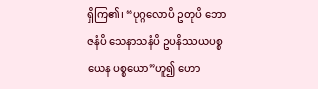ရှိကြ၏၊ “ပုဂ္ဂလောပိ ဥတုပိ ဘောဇနံပိ သေနာသနံပိ ဥပနိဿယပစ္စယေန ပစ္စယော”ဟူ၍ ဟော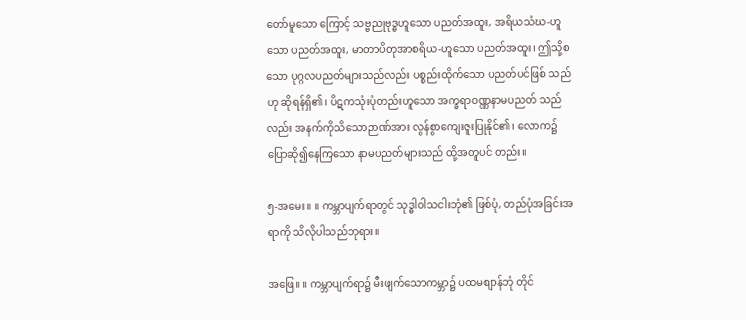တော်မူသော ကြောင့် သဗ္ဗညုဗုဒ္ဓဟူသော ပညတ်အထူး, အရိယသံဃ-ဟူသော ပညတ်အထူး, မာတာပိတုအာစရိယ-ဟူသော ပညတ်အထူး၊ ဤသို့စ သော ပုဂ္ဂလပညတ်များသည်လည်း ပစ္စည်းထိုက်သော ပညတ်ပင်ဖြစ် သည်ဟု ဆိုရန်ရှိ၏၊ ပိဋကသုံးပုံတည်းဟူသော အက္ခရာဝဏ္ဏနာမပညတ် သည်လည်း အနက်ကိုသိသောဉာဏ်အား လွန်စွာကျေးဇူးပြုနိုင်၏၊ လောက၌ ပြောဆို၍နေကြသော နာမပညတ်များသည် ထို့အတူပင် တည်း။

၅-အမေး။ ။ ကမ္ဘာပျက်ရာတွင် သုဒ္ဓါဝါသငါးဘုံ၏ ဖြစ်ပုံ, တည်ပုံအခြင်းအရာကို သိလိုပါသည်ဘုရား။

အဖြေ။ ။ ကမ္ဘာပျက်ရာ၌ မီးဖျက်သောကမ္ဘာ၌ ပထမစျာန်ဘုံ တိုင်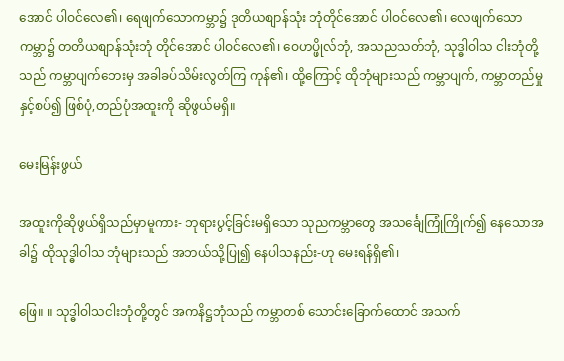အောင် ပါဝင်လေ၏၊ ရေဖျက်သောကမ္ဘာ၌ ဒုတိယစျာန်သုံး ဘုံတိုင်အောင် ပါဝင်လေ၏၊ လေဖျက်သောကမ္ဘာ၌ တတိယစျာန်သုံးဘုံ တိုင်အောင် ပါဝင်လေ၏၊ ဝေဟပ္ဖိုလ်ဘုံ, အသညသတ်ဘုံ, သုဒ္ဓါဝါသ ငါးဘုံတို့သည် ကမ္ဘာပျက်ဘေးမှ အခါခပ်သိမ်းလွတ်ကြ ကုန်၏၊ ထို့ကြောင့် ထိုဘုံများသည် ကမ္ဘာပျက်, ကမ္ဘာတည်မှုနှင့်စပ်၍ ဖြစ်ပုံ,တည်ပုံအထူးကို ဆိုဖွယ်မရှိ။

မေးမြန်းဖွယ်

အထူးကိုဆိုဖွယ်ရှိသည်မှာမူကား- ဘုရားပွင့်ခြင်းမရှိသော သုညကမ္ဘာတွေ အသင်္ချေကြုံကြိုက်၍ နေသောအခါ၌ ထိုသုဒ္ဓါဝါသ ဘုံများသည် အဘယ်သို့ပြု၍ နေပါသနည်း-ဟု မေးရန်ရှိ၏၊

ဖြေ။ ။ သုဒ္ဓါဝါသငါးဘုံတို့တွင် အကနိဋ္ဌဘုံသည် ကမ္ဘာတစ် သောင်းခြောက်ထောင် အသက်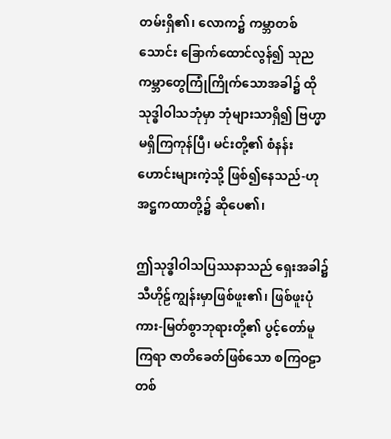တမ်းရှိ၏၊ လောက၌ ကမ္ဘာတစ်သောင်း ခြောက်ထောင်လွန်၍ သုညကမ္ဘာတွေကြုံကြိုက်သောအခါ၌ ထို သုဒ္ဓါဝါသဘုံမှာ ဘုံများသာရှိ၍ ဗြဟ္မာမရှိကြကုန်ပြီ၊ မင်းတို့၏ စံနန်း ဟောင်းများကဲ့သို့ ဖြစ်၍နေသည်-ဟု အဋ္ဌကထာတို့၌ ဆိုပေ၏၊

ဤသုဒ္ဓါဝါသပြဿနာသည် ရှေးအခါ၌ သီဟိုဠ်ကျွန်းမှာဖြစ်ဖူး၏၊ ဖြစ်ဖူးပုံကား-မြတ်စွာဘုရားတို့၏ ပွင့်တော်မူကြရာ ဇာတိခေတ်ဖြစ်သော စကြဝဠာတစ်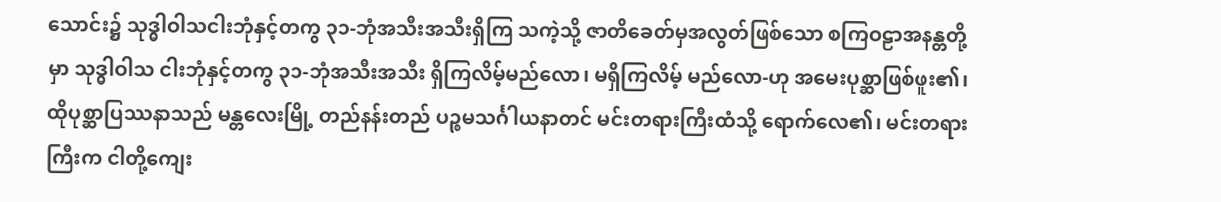သောင်း၌ သုဒ္ဓါဝါသငါးဘုံနှင့်တကွ ၃၁-ဘုံအသီးအသီးရှိကြ သကဲ့သို့ ဇာတိခေတ်မှအလွတ်ဖြစ်သော စကြဝဠာအနန္တတို့မှာ သုဒ္ဓါဝါသ ငါးဘုံနှင့်တကွ ၃၁-ဘုံအသီးအသီး ရှိကြလိမ့်မည်လော၊ မရှိကြလိမ့် မည်လော-ဟု အမေးပုစ္ဆာဖြစ်ဖူး၏၊ ထိုပုစ္ဆာပြဿနာသည် မန္တလေးမြို့ တည်နန်းတည် ပဉ္စမသင်္ဂါယနာတင် မင်းတရားကြီးထံသို့ ရောက်လေ၏၊ မင်းတရားကြီးက ငါတို့ကျေး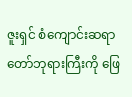ဇူးရှင် စံကျောင်းဆရာတော်ဘုရားကြီးကို ဖြေ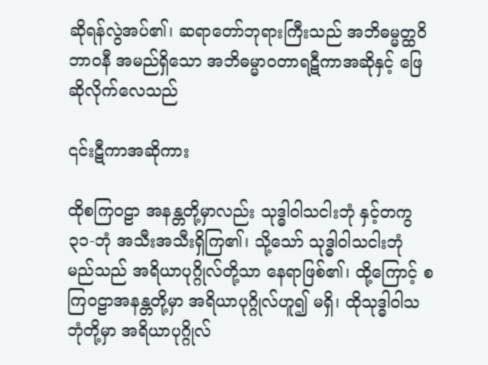ဆိုရန်လွဲအပ်၏၊ ဆရာတော်ဘုရားကြီးသည် အဘိဓမ္မတ္ထဝိဘာဝနီ အမည်ရှိသော အဘိဓမ္မာဝတာရဋီကာအဆိုနှင့် ဖြေဆိုလိုက်လေသည်

၎င်းဋီကာအဆိုကား

ထိုစကြဝဠာ အနန္တတို့မှာလည်း သုဒ္ဓါဝါသငါးဘုံ နှင့်တကွ ၃၁-ဘုံ အသီးအသီးရှိကြ၏၊ သို့သော် သုဒ္ဓါဝါသငါးဘုံ မည်သည် အရိယာပုဂ္ဂိုလ်တို့သာ နေရာဖြစ်၏၊ ထို့ကြောင့် စကြဝဠာအနန္တတို့မှာ အရိယာပုဂ္ဂိုလ်ဟူ၍ မရှိ၊ ထိုသုဒ္ဓါဝါသ ဘုံတို့မှာ အရိယာပုဂ္ဂိုလ်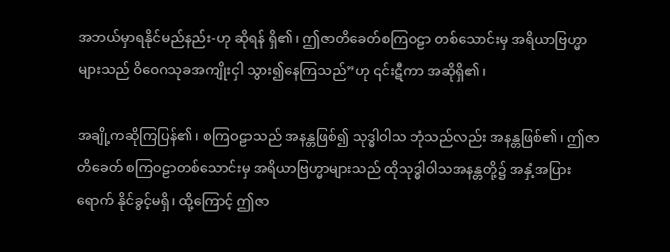အဘယ်မှာရနိုင်မည်နည်း-ဟု ဆိုရန် ရှိ၏၊ ဤဇာတိခေတ်စကြဝဠာ တစ်သောင်းမှ အရိယာဗြဟ္မာ များသည် ဝိဝေဂသုခအကျိုးငှါ သွား၍နေကြသည်”ဟု ၎င်းဋီကာ အဆိုရှိ၏၊

အချို့ကဆိုကြပြန်၏၊ စကြဝဠာသည် အနန္တဖြစ်၍ သုဒ္ဓါဝါသ ဘုံသည်လည်း အနန္တဖြစ်၏၊ ဤဇာတိခေတ် စကြဝဠာတစ်သောင်းမှ အရိယာဗြဟ္မာများသည် ထိုသုဒ္ဓါဝါသအနန္တတို့၌ အနှံ့အပြားရောက် နိုင်ခွင့်မရှိ၊ ထို့ကြောင့် ဤဇာ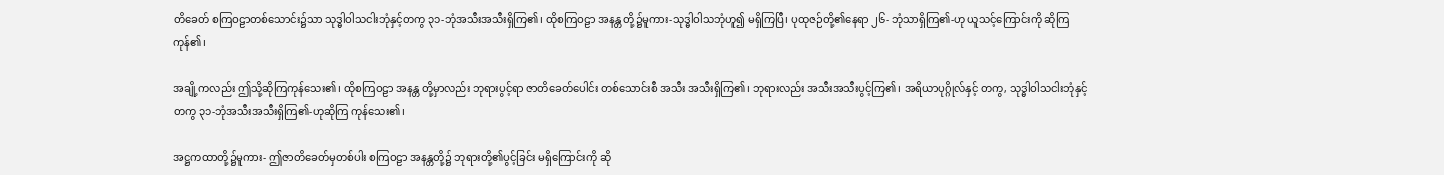တိခေတ် စကြဝဠာတစ်သောင်း၌သာ သုဒ္ဓါဝါသငါးဘုံနှင့်တကွ ၃၁-ဘုံအသီးအသီးရှိကြ၏၊ ထိုစကြဝဠာ အနန္တ တို့၌မူကား-သုဒ္ဓါဝါသဘုံဟူ၍ မရှိကြပြီ၊ ပုထုဇဉ်တို့၏နေရာ ၂၆- ဘုံသာရှိကြ၏-ဟု ယူသင့်ကြောင်းကို ဆိုကြကုန်၏၊

အချို့ကလည်း ဤသို့ဆိုကြကုန်သေး၏၊ ထိုစကြဝဠာ အနန္တ တို့မှာလည်း ဘုရားပွင့်ရာ ဇာတိခေတ်ပေါင်း တစ်သောင်းစီ အသီး အသီးရှိကြ၏၊ ဘုရားလည်း အသီးအသီးပွင့်ကြ၏၊ အရိယာပုဂ္ဂိုလ်နှင့် တကွ, သုဒ္ဓါဝါသငါးဘုံနှင့်တကွ ၃၁-ဘုံအသီးအသီးရှိကြ၏-ဟုဆိုကြ ကုန်သေး၏၊

အဋ္ဌကထာတို့၌မူကား- ဤဇာတိခေတ်မှတစ်ပါး စကြဝဠာ အနန္တတို့၌ ဘုရားတို့၏ပွင့်ခြင်း မရှိကြောင်းကို ဆို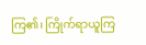ကြ၏၊ ကြိုက်ရာယူကြ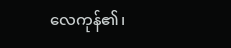လေကုန်၏၊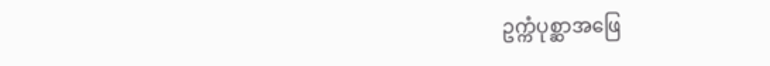ဥက္ကံပုစ္ဆာအဖြေ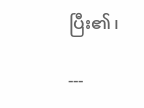ပြီး၏၊

---